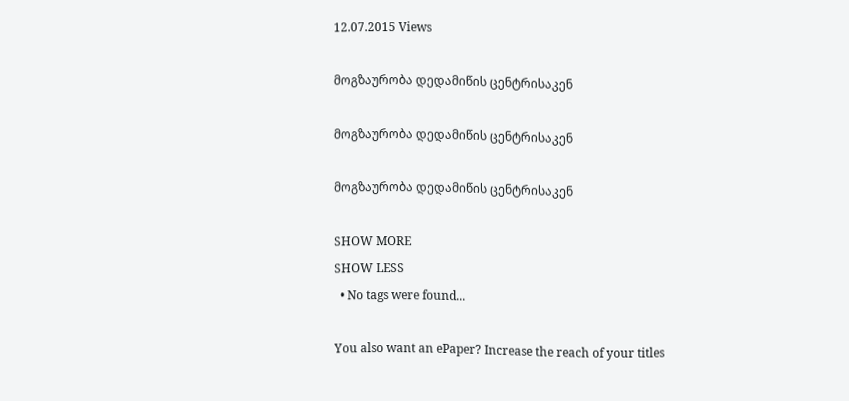12.07.2015 Views

მოგზაურობა დედამიწის ცენტრისაკენ

მოგზაურობა დედამიწის ცენტრისაკენ

მოგზაურობა დედამიწის ცენტრისაკენ

SHOW MORE
SHOW LESS
  • No tags were found...

You also want an ePaper? Increase the reach of your titles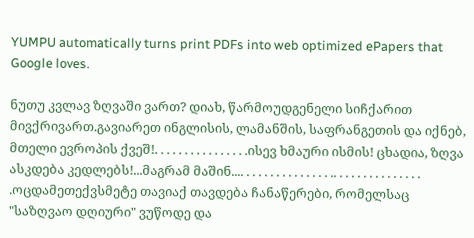YUMPU automatically turns print PDFs into web optimized ePapers that Google loves.

ნუთუ კვლავ ზღვაში ვართ? დიახ, წარმოუდგენელი სიჩქარით მივქრივართ.გავიარეთ ინგლისის, ლამანშის, საფრანგეთის და იქნებ, მთელი ევროპის ქვეშ!. . . . . . . . . . . . . . . .ისევ ხმაური ისმის! ცხადია, ზღვა ასკდება კედლებს!...მაგრამ მაშინ.... . . . . . . . . . . . . . . .. . . . . . . . . . . . . . . .ოცდამეთექვსმეტე თავიაქ თავდება ჩანაწერები, რომელსაც "საზღვაო დღიური" ვუწოდე და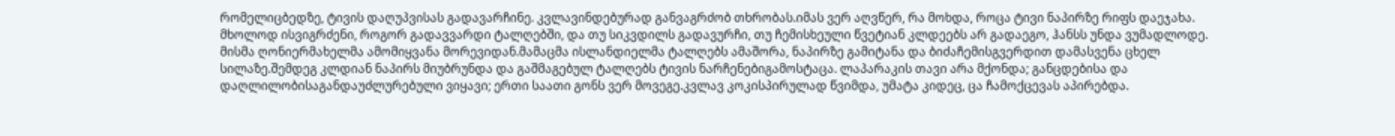რომელიცბედზე, ტივის დაღუპვისას გადავარჩინე. კვლავინდებურად განვაგრძობ თხრობას.იმას ვერ აღვწერ, რა მოხდა, როცა ტივი ნაპირზე რიფს დაეჯახა. მხოლოდ ისვიგრძენი, როგორ გადავვარდი ტალღებში, და თუ სიკვდილს გადავურჩი, თუ ჩემისხეული წვეტიან კლდეებს არ გადაეგო, ჰანსს უნდა ვუმადლოდე. მისმა ღონიერმახელმა ამომიყვანა მორევიდან.მამაცმა ისლანდიელმა ტალღებს ამაშორა, ნაპირზე გამიტანა და ბიძაჩემისგვერდით დამასვენა ცხელ სილაზე.შემდეგ კლდიან ნაპირს მიუბრუნდა და გაშმაგებულ ტალღებს ტივის ნარჩენებიგამოსტაცა. ლაპარაკის თავი არა მქონდა; განცდებისა და დაღლილობისაგანდაუძლურებული ვიყავი; ერთი საათი გონს ვერ მოვეგე.კვლავ კოკისპირულად წვიმდა, უმატა კიდეც, ცა ჩამოქცევას აპირებდა.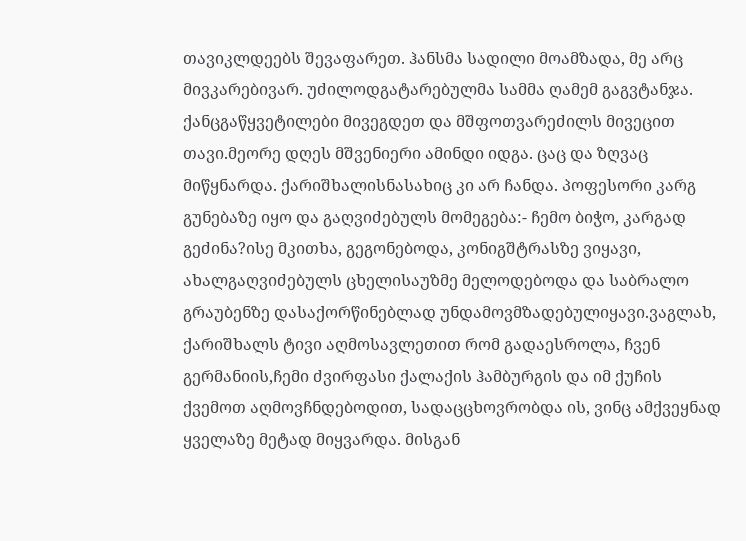თავიკლდეებს შევაფარეთ. ჰანსმა სადილი მოამზადა, მე არც მივკარებივარ. უძილოდგატარებულმა სამმა ღამემ გაგვტანჯა. ქანცგაწყვეტილები მივეგდეთ და მშფოთვარეძილს მივეცით თავი.მეორე დღეს მშვენიერი ამინდი იდგა. ცაც და ზღვაც მიწყნარდა. ქარიშხალისნასახიც კი არ ჩანდა. პოფესორი კარგ გუნებაზე იყო და გაღვიძებულს მომეგება:- ჩემო ბიჭო, კარგად გეძინა?ისე მკითხა, გეგონებოდა, კონიგშტრასზე ვიყავი, ახალგაღვიძებულს ცხელისაუზმე მელოდებოდა და საბრალო გრაუბენზე დასაქორწინებლად უნდამოვმზადებულიყავი.ვაგლახ, ქარიშხალს ტივი აღმოსავლეთით რომ გადაესროლა, ჩვენ გერმანიის,ჩემი ძვირფასი ქალაქის ჰამბურგის და იმ ქუჩის ქვემოთ აღმოვჩნდებოდით, სადაცცხოვრობდა ის, ვინც ამქვეყნად ყველაზე მეტად მიყვარდა. მისგან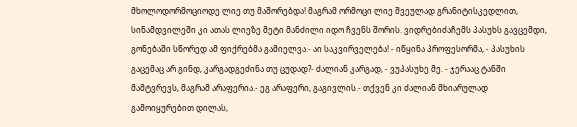მხოლოდორმოციოდე ლიე თუ მაშორებდა! მაგრამ ორმოცი ლიე შვეულად გრანიტისკედლით, სინამდვილეში კი ათას ლიეზე მეტი მანძილი იდო ჩვენს შორის. ვიდრებიძაჩემს პასუხს გავცემდი, გონებაში სწორედ ამ ფიქრებმა გამიელვა.- აი საკვირველება! - იწყინა პროფესორმა, - პასუხის გაცემაც არ გინდ, კარგადგეძინა თუ ცუდად?- ძალიან კარგად, - ვუპასუხე მე. - ჯერააც ტანში მამტვრევს, მაგრამ არაფერია.- ეგ არაფერი, გაგივლის.- თქვენ კი ძალიან მხიარულად გამოიყურებით დილას,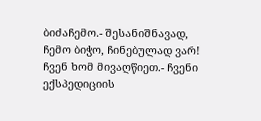ბიძაჩემო.- შესანიშნავად, ჩემო ბიჭო, ჩინებულად ვარ! ჩვენ ხომ მივაღწიეთ.- ჩვენი ექსპედიციის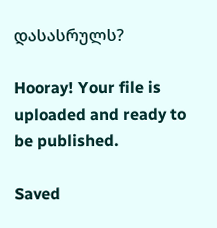დასასრულს?

Hooray! Your file is uploaded and ready to be published.

Saved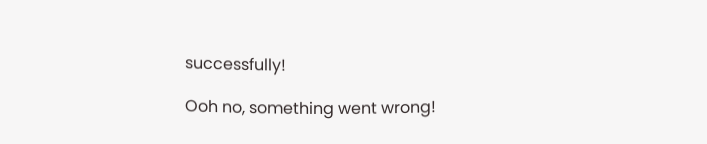successfully!

Ooh no, something went wrong!